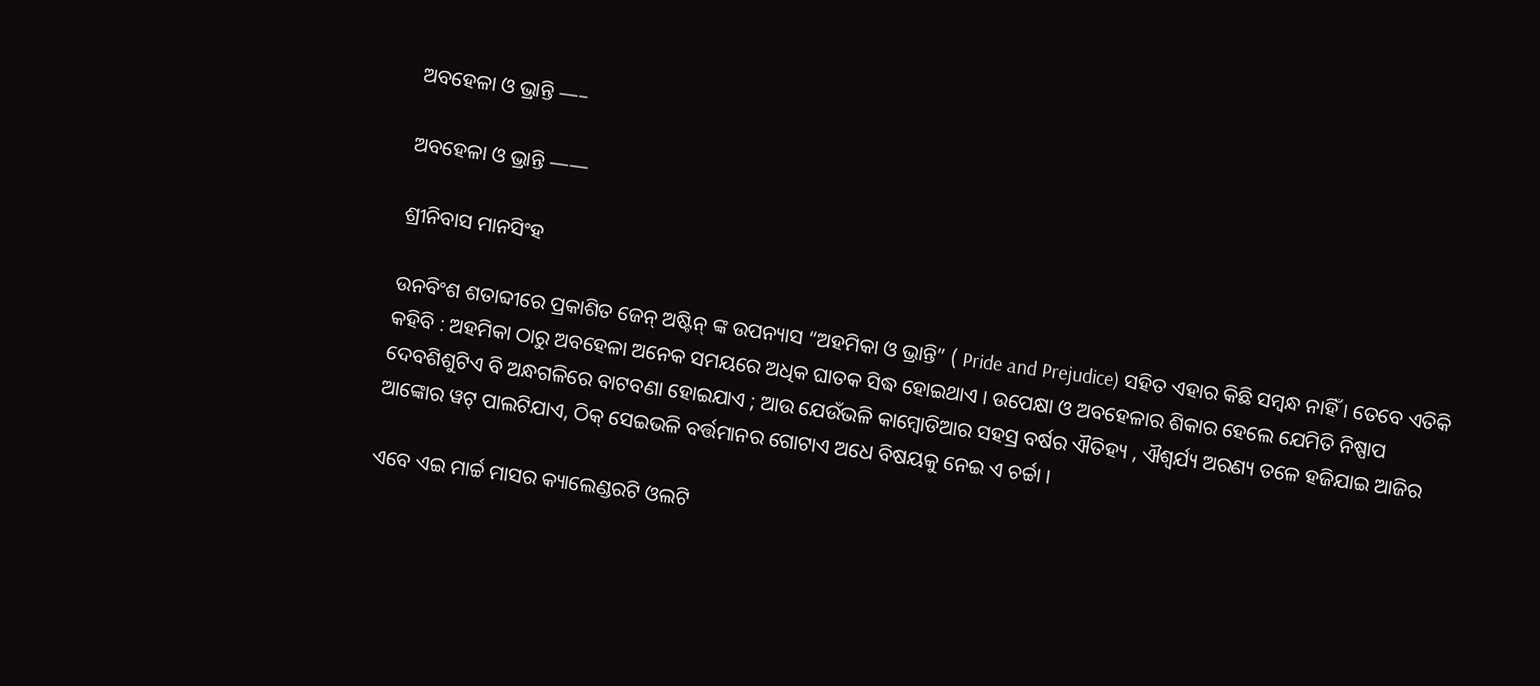ଅବହେଳା ଓ ଭ୍ରାନ୍ତି —–

ଅବହେଳା ଓ ଭ୍ରାନ୍ତି ——

ଶ୍ରୀନିବାସ ମାନସିଂହ

ଉନବିଂଶ ଶତାବ୍ଦୀରେ ପ୍ରକାଶିତ ଜେନ୍ ଅଷ୍ଟିନ୍ ଙ୍କ ଉପନ୍ୟାସ “ଅହମିକା ଓ ଭ୍ରାନ୍ତି” ( Pride and Prejudice) ସହିତ ଏହାର କିଛି ସମ୍ବନ୍ଧ ନାହିଁ । ତେବେ ଏତିକି କହିବି : ଅହମିକା ଠାରୁ ଅବହେଳା ଅନେକ ସମୟରେ ଅଧିକ ଘାତକ ସିଦ୍ଧ ହୋଇଥାଏ । ଉପେକ୍ଷା ଓ ଅବହେଳାର ଶିକାର ହେଲେ ଯେମିତି ନିଷ୍ପାପ ଦେବଶିଶୁଟିଏ ବି ଅନ୍ଧଗଳିରେ ବାଟବଣା ହୋଇଯାଏ ; ଆଉ ଯେଉଁଭଳି କାମ୍ବୋଡିଆର ସହସ୍ର ବର୍ଷର ଐତିହ୍ୟ , ଐଶ୍ୱର୍ଯ୍ୟ ଅରଣ୍ୟ ତଳେ ହଜିଯାଇ ଆଜିର ଆଙ୍କୋର ୱଟ୍ ପାଲଟିଯାଏ, ଠିକ୍ ସେଇଭଳି ବର୍ତ୍ତମାନର ଗୋଟାଏ ଅଧେ ବିଷୟକୁ ନେଇ ଏ ଚର୍ଚ୍ଚା ।

ଏବେ ଏଇ ମାର୍ଚ୍ଚ ମାସର କ୍ୟାଲେଣ୍ଡରଟି ଓଲଟି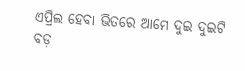ଏପ୍ରିଲ ହେବା ଭିତରେ ଆମେ ଦୁଇ ଦୁଇଟି ବଡ଼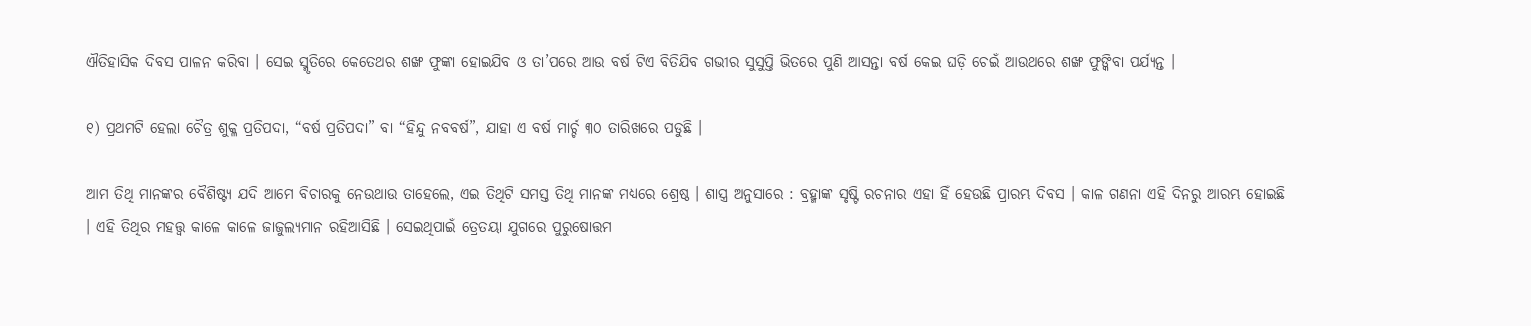ଐତିହାସିକ ଦିବସ ପାଳନ କରିବା । ସେଇ ସ୍ମୃତିରେ କେତେଥର ଶଙ୍ଖ ଫୁଙ୍କା ହୋଇଯିବ ଓ ତା’ପରେ ଆଉ ବର୍ଷ ଟିଏ ବିତିଯିବ ଗଭୀର ସୁସୁପ୍ତି ଭିତରେ ପୁଣି ଆସନ୍ତା ବର୍ଷ କେଇ ଘଡ଼ି ଚେଇଁ ଆଉଥରେ ଶଙ୍ଖ ଫୁଙ୍କିବା ପର୍ଯ୍ୟନ୍ତ ।

୧) ପ୍ରଥମଟି ହେଲା ଚୈତ୍ର ଶୁକ୍ଳ ପ୍ରତିପଦା, “ବର୍ଷ ପ୍ରତିପଦା” ବା “ହିନ୍ଦୁ ନବବର୍ଷ”, ଯାହା ଏ ବର୍ଷ ମାର୍ଚ୍ଚ ୩୦ ତାରିଖରେ ପଡୁଛି ।

ଆମ ତିଥି ମାନଙ୍କର ବୈଶିଷ୍ଟ୍ୟ ଯଦି ଆମେ ବିଚାରକୁ ନେଉଥାଉ ତାହେଲେ, ଏଇ ତିଥିଟି ସମସ୍ତ ତିଥି ମାନଙ୍କ ମଧ୍ୟରେ ଶ୍ରେଷ୍ଠ । ଶାସ୍ତ୍ର ଅନୁସାରେ : ବ୍ରହ୍ମାଙ୍କ ସୃଷ୍ଟି ରଚନାର ଏହା ହିଁ ହେଉଛି ପ୍ରାରମ୍ଭ ଦିବସ । କାଳ ଗଣନା ଏହି ଦିନରୁ ଆରମ୍ଭ ହୋଇଛି । ଏହି ତିଥିର ମହତ୍ତ୍ୱ କାଳେ କାଳେ ଜାଜୁଲ୍ୟମାନ ରହିଆସିଛି । ସେଇଥିପାଇଁ ତ୍ରେତୟା ଯୁଗରେ ପୁରୁଷୋତ୍ତମ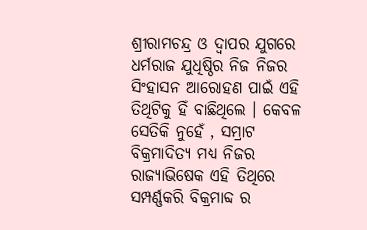ଶ୍ରୀରାମଚନ୍ଦ୍ର ଓ ଦ୍ୱାପର ଯୁଗରେ ଧର୍ମରାଜ ଯୁଧିଷ୍ଠିର ନିଜ ନିଜର ସିଂହାସନ ଆରୋହଣ ପାଇଁ ଏହି ତିଥିଟିକୁ ହିଁ ବାଛିଥିଲେ । କେବଳ ସେତିକି ନୁହେଁ , ସମ୍ରାଟ ବିକ୍ରମାଦିତ୍ୟ ମଧ୍ୟ ନିଜର ରାଜ୍ୟାଭିଷେକ ଏହି ତିଥିରେ ସମ୍ପର୍ଣ୍ଣକରି ବିକ୍ରମାବ୍ଦ ର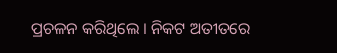ପ୍ରଚଳନ କରିଥିଲେ । ନିକଟ ଅତୀତରେ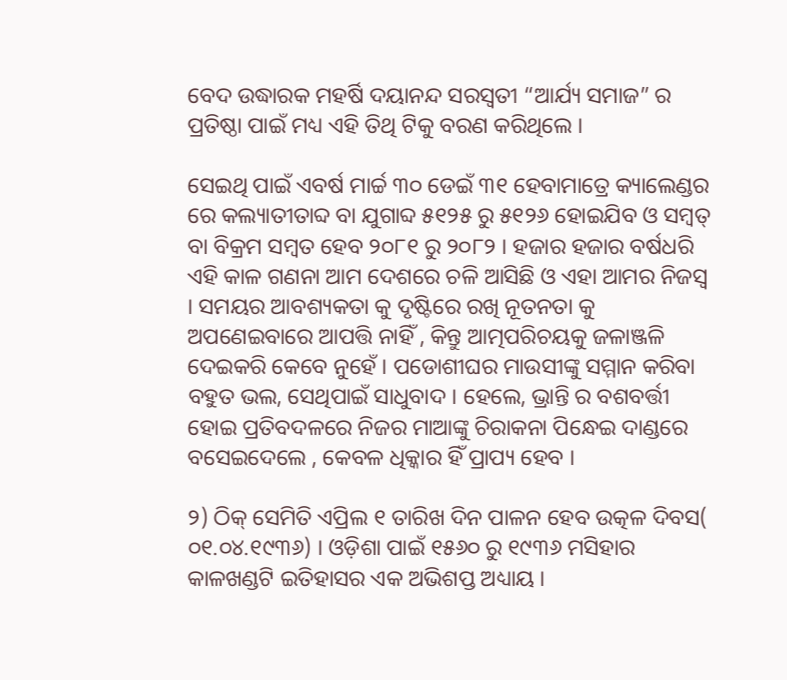ବେଦ ଉଦ୍ଧାରକ ମହର୍ଷି ଦୟାନନ୍ଦ ସରସ୍ୱତୀ “ଆର୍ଯ୍ୟ ସମାଜ” ର ପ୍ରତିଷ୍ଠା ପାଇଁ ମଧ୍ୟ ଏହି ତିଥି ଟିକୁ ବରଣ କରିଥିଲେ ।

ସେଇଥି ପାଇଁ ଏବର୍ଷ ମାର୍ଚ୍ଚ ୩୦ ଡେଇଁ ୩୧ ହେବାମାତ୍ରେ କ୍ୟାଲେଣ୍ଡର ରେ କଲ୍ୟାତୀତାବ୍ଦ ବା ଯୁଗାବ୍ଦ ୫୧୨୫ ରୁ ୫୧୨୬ ହୋଇଯିବ ଓ ସମ୍ବତ୍ ବା ବିକ୍ରମ ସମ୍ବତ ହେବ ୨୦୮୧ ରୁ ୨୦୮୨ । ହଜାର ହଜାର ବର୍ଷଧରି ଏହି କାଳ ଗଣନା ଆମ ଦେଶରେ ଚଳି ଆସିଛି ଓ ଏହା ଆମର ନିଜସ୍ୱ । ସମୟର ଆବଶ୍ୟକତା କୁ ଦୃଷ୍ଟିରେ ରଖି ନୂତନତା କୁ ଅପଣେଇବାରେ ଆପତ୍ତି ନାହିଁ , କିନ୍ତୁ ଆତ୍ମପରିଚୟକୁ ଜଳାଞ୍ଜଳି ଦେଇକରି କେବେ ନୁହେଁ । ପଡୋଶୀଘର ମାଉସୀଙ୍କୁ ସମ୍ମାନ କରିବା ବହୁତ ଭଲ, ସେଥିପାଇଁ ସାଧୁବାଦ । ହେଲେ, ଭ୍ରାନ୍ତି ର ବଶବର୍ତ୍ତୀ ହୋଇ ପ୍ରତିବଦଳରେ ନିଜର ମାଆଙ୍କୁ ଚିରାକନା ପିନ୍ଧେଇ ଦାଣ୍ଡରେ ବସେଇଦେଲେ , କେବଳ ଧିକ୍କାର ହିଁ ପ୍ରାପ୍ୟ ହେବ ।

୨) ଠିକ୍ ସେମିତି ଏପ୍ରିଲ ୧ ତାରିଖ ଦିନ ପାଳନ ହେବ ଉତ୍କଳ ଦିବସ( ୦୧.୦୪.୧୯୩୬) । ଓଡ଼ିଶା ପାଇଁ ୧୫୬୦ ରୁ ୧୯୩୬ ମସିହାର କାଳଖଣ୍ଡଟି ଇତିହାସର ଏକ ଅଭିଶପ୍ତ ଅଧ୍ୟାୟ ।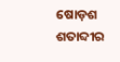ଷୋଡ଼ଶ ଶତାବ୍ଦୀର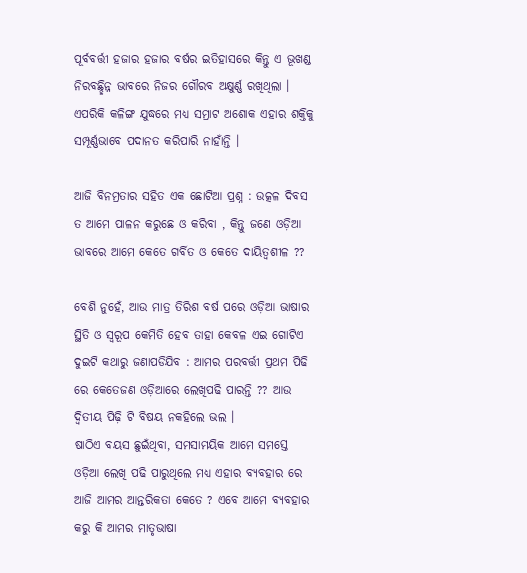ପୂର୍ବବର୍ତ୍ତୀ ହଜାର ହଜାର ବର୍ଷର ଇତିହାସରେ କିନ୍ତୁ ଏ ଭୂଖଣ୍ଡ ନିରବଛ୍ଛିନ୍ନ ଭାବରେ ନିଜର ଗୌରବ ଅକ୍ଷୁର୍ଣ୍ଣ ରଖିଥିଲା । ଏପରିକି କଳିଙ୍ଗ ଯୁଦ୍ଧରେ ମଧ୍ୟ ସମ୍ରାଟ ଅଶୋକ ଏହାର ଶକ୍ତିକୁ ସମ୍ପୂର୍ଣ୍ଣଭାବେ ପଦାନତ କରିପାରି ନାହାଁନ୍ତି ।

ଆଜି ବିନମ୍ରତାର ସହିତ ଏକ ଛୋଟିଆ ପ୍ରଶ୍ନ : ଉତ୍କଳ ଦିବସ ତ ଆମେ ପାଳନ କରୁଛେ ଓ କରିବା , କିନ୍ତୁ ଜଣେ ଓଡ଼ିଆ ଭାବରେ ଆମେ କେତେ ଗର୍ବିତ ଓ କେତେ ଦାୟିତ୍ୱଶୀଳ ??

ବେଶି ନୁହେଁ, ଆଉ ମାତ୍ର ତିରିଶ ବର୍ଷ ପରେ ଓଡ଼ିଆ ଭାଷାର ସ୍ଥିତି ଓ ସ୍ୱରୂପ କେମିତି ହେବ ତାହା କେବଳ ଏଇ ଗୋଟିଏ ଦୁଇଟି କଥାରୁ ଜଣାପଡିଯିବ : ଆମର ପରବର୍ତ୍ତୀ ପ୍ରଥମ ପିଢି ରେ କେତେଜଣ ଓଡ଼ିଆରେ ଲେଖିପଢି ପାରନ୍ତି ?? ଆଉ ଦ୍ୱିତୀୟ ପିଢ଼ି ଟି ବିଷୟ ନକହିଲେ ଭଲ ।
ଷାଠିଏ ବୟସ ଛୁଇଁଥିବା, ସମସାମୟିକ ଆମେ ସମସ୍ତେ ଓଡ଼ିଆ ଲେଖି ପଢି ପାରୁଥିଲେ ମଧ୍ୟ ଏହାର ବ୍ୟବହାର ରେ ଆଜି ଆମର ଆନ୍ତରିକତା କେତେ ? ଏବେ ଆମେ ବ୍ୟବହାର କରୁ କି ଆମର ମାତୃଭାଷା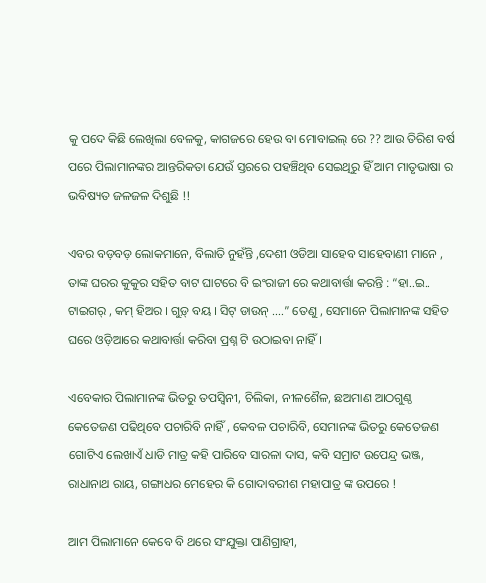କୁ ପଦେ କିଛି ଲେଖିଲା ବେଳକୁ, କାଗଜରେ ହେଉ ବା ମୋବାଇଲ୍ ରେ ?? ଆଉ ତିରିଶ ବର୍ଷ ପରେ ପିଲାମାନଙ୍କର ଆନ୍ତରିକତା ଯେଉଁ ସ୍ତରରେ ପହଞ୍ଚିଥିବ ସେଇଥିରୁ ହିଁ ଆମ ମାତୃଭାଷା ର ଭବିଷ୍ୟତ ଜଳଜଳ ଦିଶୁଛି !!

ଏବର ବଡ଼ବଡ଼ ଲୋକମାନେ, ବିଲାତି ନୁହଁନ୍ତି ,ଦେଶୀ ଓଡିଆ ସାହେବ ସାହେବାଣୀ ମାନେ , ତାଙ୍କ ଘରର କୁକୁର ସହିତ ବାଟ ଘାଟରେ ବି ଇଂରାଜୀ ରେ କଥାବାର୍ତ୍ତା କରନ୍ତି : “ହା..ଇ.. ଟାଇଗର୍ , କମ୍ ହିଅର । ଗୁଡ଼୍ ବୟ । ସିଟ୍ ଡାଉନ୍ ….” ତେଣୁ , ସେମାନେ ପିଲାମାନଙ୍କ ସହିତ ଘରେ ଓଡ଼ିଆରେ କଥାବାର୍ତ୍ତା କରିବା ପ୍ରଶ୍ନ ଟି ଉଠାଇବା ନାହିଁ ।

ଏବେକାର ପିଲାମାନଙ୍କ ଭିତରୁ ତପସ୍ୱିନୀ, ଚିଲିକା, ନୀଳଶୈଳ, ଛଅମାଣ ଆଠଗୁଣ୍ଠ କେତେଜଣ ପଢିଥିବେ ପଚାରିବି ନାହିଁ , କେବଳ ପଚାରିବି, ସେମାନଙ୍କ ଭିତରୁ କେତେଜଣ ଗୋଟିଏ ଲେଖାଏଁ ଧାଡି ମାତ୍ର କହି ପାରିବେ ସାରଳା ଦାସ, କବି ସମ୍ରାଟ ଉପେନ୍ଦ୍ର ଭଞ୍ଜ, ରାଧାନାଥ ରାୟ, ଗଙ୍ଗାଧର ମେହେର କି ଗୋଦାବରୀଶ ମହାପାତ୍ର ଙ୍କ ଉପରେ !

ଆମ ପିଲାମାନେ କେବେ ବି ଥରେ ସଂଯୁକ୍ତା ପାଣିଗ୍ରାହୀ,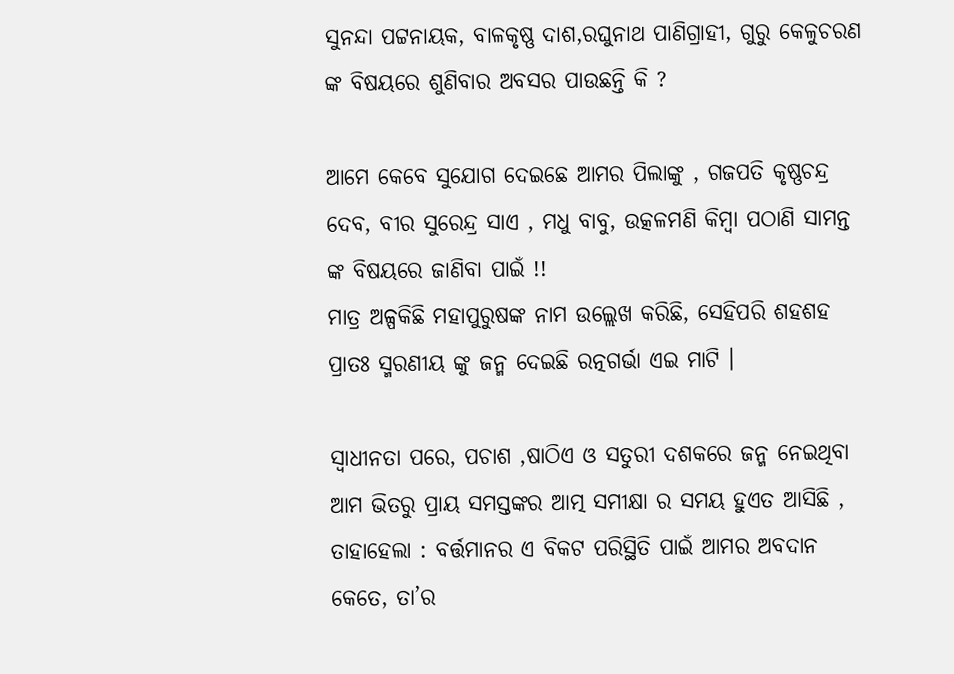ସୁନନ୍ଦା ପଟ୍ଟନାୟକ, ବାଳକୃଷ୍ଣ ଦାଶ,ରଘୁନାଥ ପାଣିଗ୍ରାହୀ, ଗୁରୁ କେଳୁଚରଣ ଙ୍କ ବିଷୟରେ ଶୁଣିବାର ଅବସର ପାଉଛନ୍ତି କି ?

ଆମେ କେବେ ସୁଯୋଗ ଦେଇଛେ ଆମର ପିଲାଙ୍କୁ , ଗଜପତି କୃଷ୍ଣଚନ୍ଦ୍ର ଦେବ, ବୀର ସୁରେନ୍ଦ୍ର ସାଏ , ମଧୁ ବାବୁ, ଉତ୍କଳମଣି କିମ୍ବା ପଠାଣି ସାମନ୍ତ ଙ୍କ ବିଷୟରେ ଜାଣିବା ପାଇଁ !!
ମାତ୍ର ଅଳ୍ପକିଛି ମହାପୁରୁଷଙ୍କ ନାମ ଉଲ୍ଲେଖ କରିଛି, ସେହିପରି ଶହଶହ ପ୍ରାତଃ ସ୍ମରଣୀୟ ଙ୍କୁ ଜନ୍ମ ଦେଇଛି ରତ୍ନଗର୍ଭା ଏଇ ମାଟି ।

ସ୍ୱାଧୀନତା ପରେ, ପଚାଶ ,ଷାଠିଏ ଓ ସତୁରୀ ଦଶକରେ ଜନ୍ମ ନେଇଥିବା ଆମ ଭିତରୁ ପ୍ରାୟ ସମସ୍ତଙ୍କର ଆତ୍ମ ସମୀକ୍ଷା ର ସମୟ ହୁଏତ ଆସିଛି , ତାହାହେଲା : ବର୍ତ୍ତମାନର ଏ ବିକଟ ପରିସ୍ଥିତି ପାଇଁ ଆମର ଅବଦାନ କେତେ, ତା’ର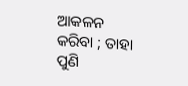ଆକଳନ କରିବା ; ତାହା ପୁଣି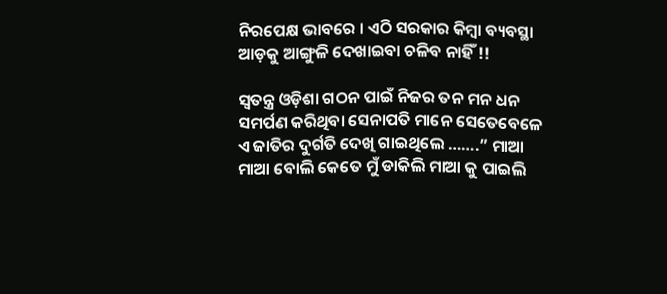ନିରପେକ୍ଷ ଭାବରେ । ଏଠି ସରକାର କିମ୍ବା ବ୍ୟବସ୍ଥା ଆଡ଼କୁ ଆଙ୍ଗୁଳି ଦେଖାଇବା ଚଳିବ ନାହିଁ !!

ସ୍ୱତନ୍ତ୍ର ଓଡ଼ିଶା ଗଠନ ପାଇଁ ନିଜର ତନ ମନ ଧନ ସମର୍ପଣ କରିଥିବା ସେନାପତି ମାନେ ସେତେବେଳେ ଏ ଜାତିର ଦୁର୍ଗତି ଦେଖି ଗାଇଥିଲେ …….” ମାଆ ମାଆ ବୋଲି କେତେ ମୁଁ ଡାକିଲି ମାଆ କୁ ପାଇଲି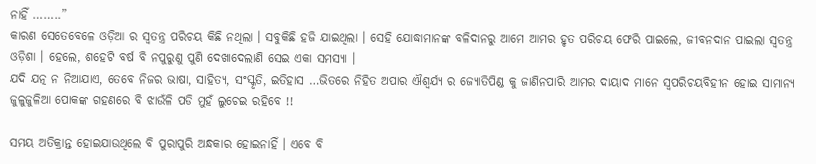ନାହିଁ ……..”
କାରଣ ସେତେବେଳେ ଓଡ଼ିଆ ର ସ୍ୱତନ୍ତ୍ର ପରିଚୟ କିଛି ନଥିଲା । ସବୁକିଛି ହଜି ଯାଇଥିଲା । ସେହି ଯୋଦ୍ଧାମାନଙ୍କ ବଳିଦାନରୁ ଆମେ ଆମର ହୃତ ପରିଚୟ ଫେରି ପାଇଲେ, ଜୀବନଦାନ ପାଇଲା ସ୍ୱତନ୍ତ୍ର ଓଡ଼ିଶା । ହେଲେ, ଶହେଟି ବର୍ଷ ବି ନପୁରୁଣୁ ପୁଣି ଦେଖାଦେଲାଣି ସେଇ ଏକା ସମସ୍ୟା ।
ଯଦି ଯତ୍ନ ନ ନିଆଯାଏ, ତେବେ ନିଜର ଭାଷା, ସାହିତ୍ୟ, ସଂସ୍କୃତି, ଇତିହାସ …ଭିତରେ ନିହିତ ଅପାର ଐଶ୍ୱର୍ଯ୍ୟ ର ଜ୍ୟୋତିପିଣ୍ଡ କୁ ଜାଣିନପାରି ଆମର ଦାୟାଦ ମାନେ ସ୍ୱପରିଚୟବିହୀନ ହୋଇ ସାମାନ୍ୟ ଜୁଳୁଜୁଳିଆ ପୋକଙ୍କ ଗହଣରେ ବି ଝାଉଁଳି ପଡି ମୁହଁ ଲୁଚେଇ ରହିବେ !!

ସମୟ ଅତିକ୍ରାନ୍ତ ହୋଇଯାଉଥିଲେ ବି ପୁରାପୁରି ଅନ୍ଧକାର ହୋଇନାହିଁ । ଏବେ ବି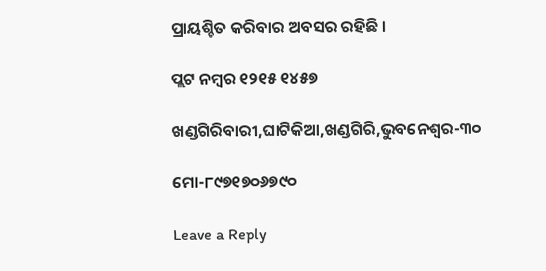ପ୍ରାୟଶ୍ଚିତ କରିବାର ଅବସର ରହିଛି ।

ପ୍ଲଟ ନମ୍ବର ୧୨୧୫ ୧୪୫୭

ଖଣ୍ଡଗିରିବାରୀ,ଘାଟିକିଆ,ଖଣ୍ଡଗିରି,ଭୁବନେଶ୍ବର-୩୦

ମୋ-୮୯୭୧୭୦୬୭୯୦

Leave a Reply